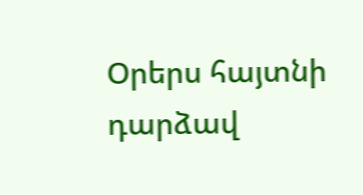Օրերս հայտնի դարձավ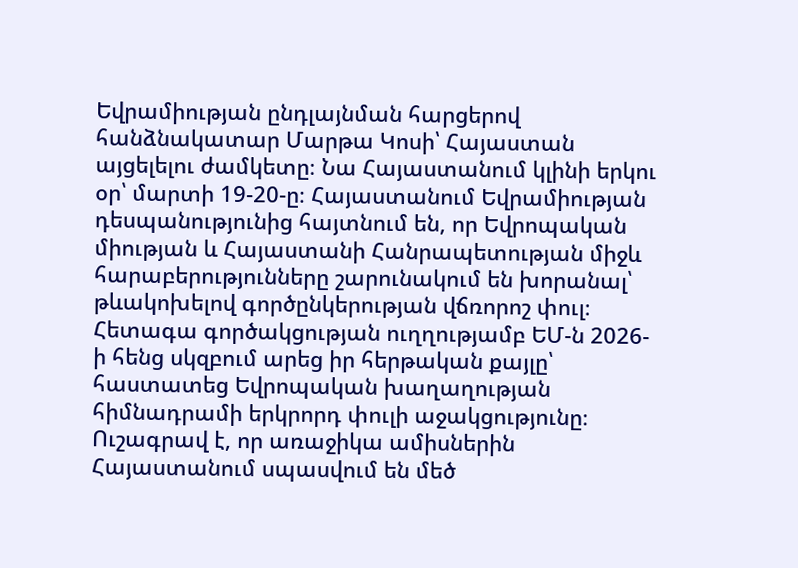Եվրամիության ընդլայնման հարցերով հանձնակատար Մարթա Կոսի՝ Հայաստան այցելելու ժամկետը։ Նա Հայաստանում կլինի երկու օր՝ մարտի 19-20-ը։ Հայաստանում Եվրամիության դեսպանությունից հայտնում են, որ Եվրոպական միության և Հայաստանի Հանրապետության միջև հարաբերությունները շարունակում են խորանալ՝ թևակոխելով գործընկերության վճռորոշ փուլ։
Հետագա գործակցության ուղղությամբ ԵՄ-ն 2026-ի հենց սկզբում արեց իր հերթական քայլը՝ հաստատեց Եվրոպական խաղաղության հիմնադրամի երկրորդ փուլի աջակցությունը։ Ուշագրավ է, որ առաջիկա ամիսներին Հայաստանում սպասվում են մեծ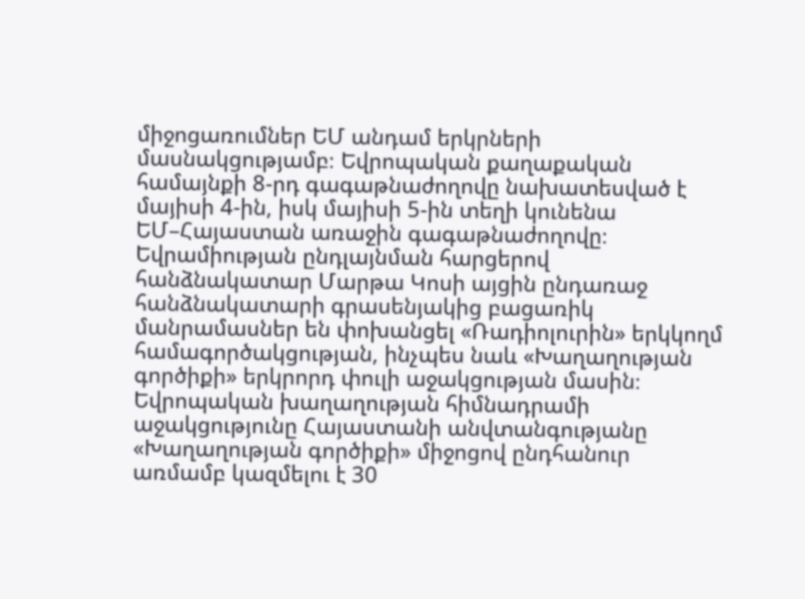միջոցառումներ ԵՄ անդամ երկրների մասնակցությամբ։ Եվրոպական քաղաքական համայնքի 8-րդ գագաթնաժողովը նախատեսված է մայիսի 4-ին, իսկ մայիսի 5-ին տեղի կունենա ԵՄ–Հայաստան առաջին գագաթնաժողովը։
Եվրամիության ընդլայնման հարցերով հանձնակատար Մարթա Կոսի այցին ընդառաջ հանձնակատարի գրասենյակից բացառիկ մանրամասներ են փոխանցել «Ռադիոլուրին» երկկողմ համագործակցության, ինչպես նաև «Խաղաղության գործիքի» երկրորդ փուլի աջակցության մասին։
Եվրոպական խաղաղության հիմնադրամի աջակցությունը Հայաստանի անվտանգությանը «Խաղաղության գործիքի» միջոցով ընդհանուր առմամբ կազմելու է 30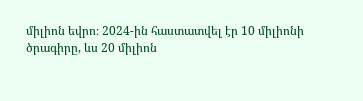միլիոն եվրո։ 2024-ին հաստատվել էր 10 միլիոնի ծրագիրը, ևս 20 միլիոն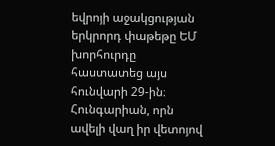եվրոյի աջակցության երկրորդ փաթեթը ԵՄ խորհուրդը հաստատեց այս հունվարի 29-ին։ Հունգարիան, որն ավելի վաղ իր վետոյով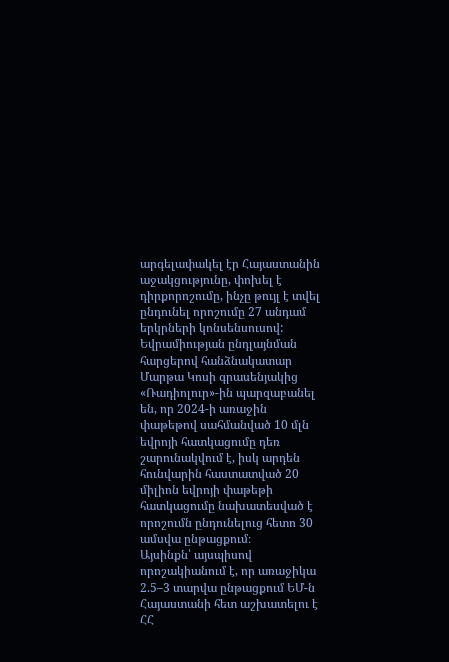արգելափակել էր Հայաստանին աջակցությունը, փոխել է դիրքորոշումը, ինչը թույլ է տվել ընդունել որոշումը 27 անդամ երկրների կոնսենսուսով:
Եվրամիության ընդլայնման հարցերով հանձնակատար Մարթա Կոսի գրասենյակից «Ռադիոլուր»-ին պարզաբանել են, որ 2024-ի առաջին փաթեթով սահմանված 10 մլն եվրոյի հատկացումը դեռ շարունակվում է, իսկ արդեն հունվարին հաստատված 20 միլիոն եվրոյի փաթեթի հատկացումը նախատեսված է որոշումն ընդունելուց հետո 30 ամսվա ընթացքում։
Այսինքն՝ այսպիսով որոշակիանում է, որ առաջիկա 2.5–3 տարվա ընթացքում ԵՄ-ն Հայաստանի հետ աշխատելու է ՀՀ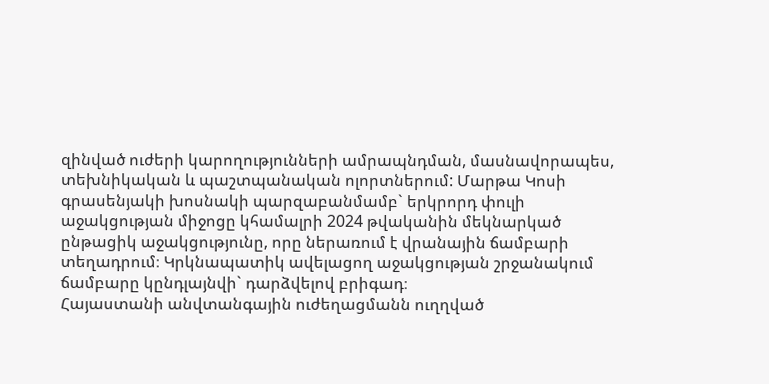զինված ուժերի կարողությունների ամրապնդման, մասնավորապես, տեխնիկական և պաշտպանական ոլորտներում: Մարթա Կոսի գրասենյակի խոսնակի պարզաբանմամբ` երկրորդ փուլի աջակցության միջոցը կհամալրի 2024 թվականին մեկնարկած ընթացիկ աջակցությունը, որը ներառում է վրանային ճամբարի տեղադրում։ Կրկնապատիկ ավելացող աջակցության շրջանակում ճամբարը կընդլայնվի` դարձվելով բրիգադ։
Հայաստանի անվտանգային ուժեղացմանն ուղղված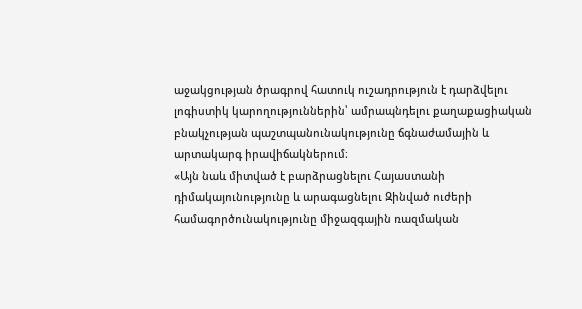աջակցության ծրագրով հատուկ ուշադրություն է դարձվելու լոգիստիկ կարողություններին՝ ամրապնդելու քաղաքացիական բնակչության պաշտպանունակությունը ճգնաժամային և արտակարգ իրավիճակներում։
«Այն նաև միտված է բարձրացնելու Հայաստանի դիմակայունությունը և արագացնելու Զինված ուժերի համագործունակությունը միջազգային ռազմական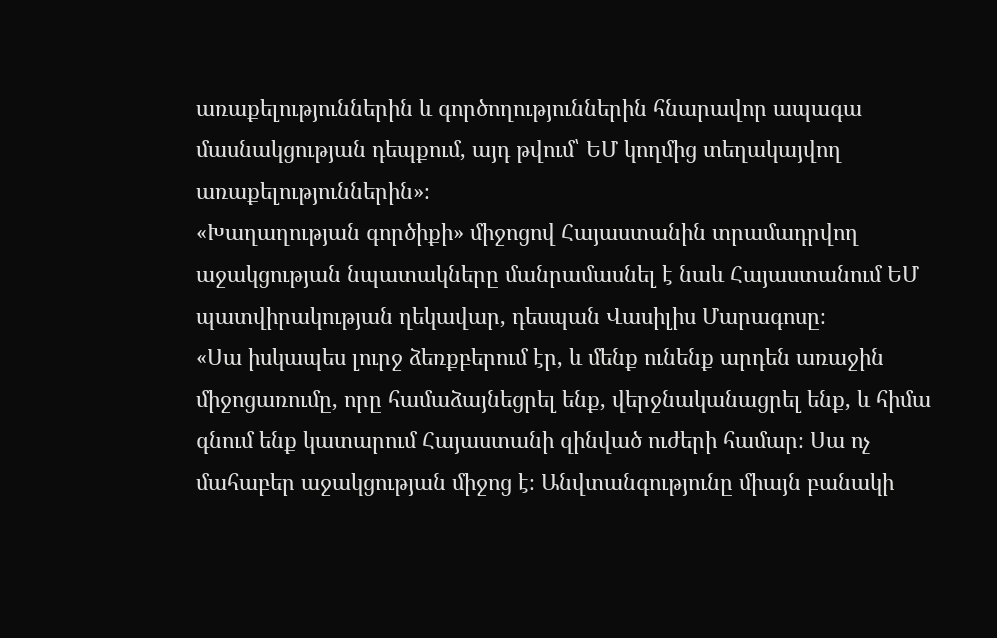առաքելություններին և գործողություններին հնարավոր ապագա մասնակցության դեպքում, այդ թվում՝ ԵՄ կողմից տեղակայվող առաքելություններին»։
«Խաղաղության գործիքի» միջոցով Հայաստանին տրամադրվող աջակցության նպատակները մանրամասնել է նաև Հայաստանում ԵՄ պատվիրակության ղեկավար, դեսպան Վասիլիս Մարագոսը։
«Սա իսկապես լուրջ ձեռքբերում էր, և մենք ունենք արդեն առաջին միջոցառումը, որը համաձայնեցրել ենք, վերջնականացրել ենք, և հիմա գնում ենք կատարում Հայաստանի զինված ուժերի համար։ Սա ոչ մահաբեր աջակցության միջոց է։ Անվտանգությունը միայն բանակի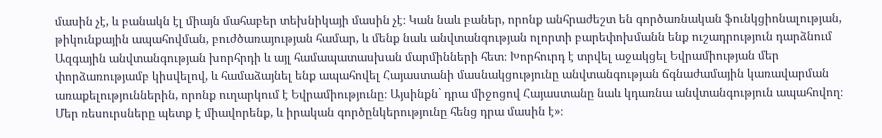մասին չէ, և բանակն էլ միայն մահաբեր տեխնիկայի մասին չէ։ Կան նաև բաներ, որոնք անհրաժեշտ են գործառնական ֆունկցիոնալության, թիկունքային ապահովման, բուժծառայության համար, և մենք նաև անվտանգության ոլորտի բարեփոխմանն ենք ուշադրություն դարձնում Ազգային անվտանգության խորհրդի և այլ համապատասխան մարմինների հետ։ Խորհուրդ է տրվել աջակցել Եվրամիության մեր փորձառությամբ կիսվելով, և համաձայնել ենք ապահովել Հայաստանի մասնակցությունը անվտանգության ճգնաժամային կառավարման առաքելություններին, որոնք ուղարկում է Եվրամիությունը։ Այսինքն` դրա միջոցով Հայաստանը նաև կդառնա անվտանգություն ապահովող։ Մեր ռեսուրսները պետք է միավորենք, և իրական գործընկերությունը հենց դրա մասին է»։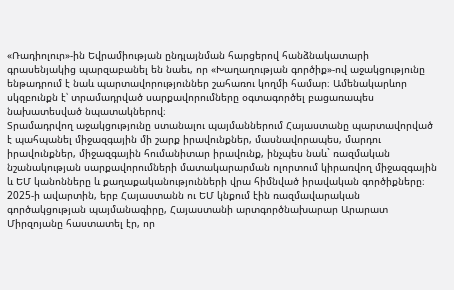«Ռադիոլուր»-ին Եվրամիության ընդլայնման հարցերով հանձնակատարի գրասենյակից պարզաբանել են նաեւ, որ «Խաղաղության գործիք»-ով աջակցությունը ենթադրում է նաև պարտավորություններ շահառու կողմի համար։ Ամենակարևոր սկզբունքն է՝ տրամադրված սարքավորումները օգտագործել բացառապես նախատեսված նպատակներով։
Տրամադրվող աջակցությունը ստանալու պայմաններում Հայաստանը պարտավորված է պահպանել միջազգային մի շարք իրավունքներ, մասնավորապես, մարդու իրավունքներ, միջազգային հումանիտար իրավունք, ինչպես նաև` ռազմական նշանակության սարքավորումների մատակարարման ոլորտում կիրառվող միջազգային և ԵՄ կանոնները և քաղաքականությունների վրա հիմնված իրավական գործիքները։
2025-ի ավարտին, երբ Հայաստանն ու ԵՄ կնքում էին ռազմավարական գործակցության պայմանագիրը, Հայաստանի արտգործնախարար Արարատ Միրզոյանը հաստատել էր, որ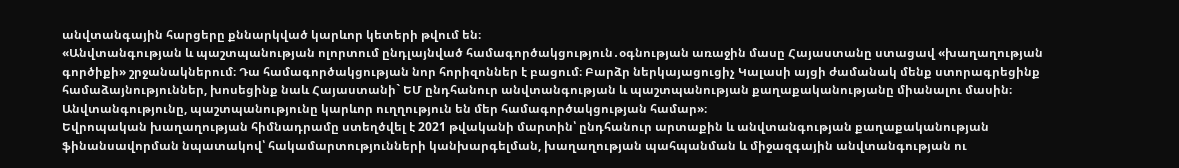անվտանգային հարցերը քննարկված կարևոր կետերի թվում են։
«Անվտանգության և պաշտպանության ոլորտում ընդլայնված համագործակցություն․օգնության առաջին մասը Հայաստանը ստացավ «խաղաղության գործիքի» շրջանակներում։ Դա համագործակցության նոր հորիզոններ է բացում։ Բարձր ներկայացուցիչ Կալասի այցի ժամանակ մենք ստորագրեցինք համաձայնություններ, խոսեցինք նաև Հայաստանի` ԵՄ ընդհանուր անվտանգության և պաշտպանության քաղաքականությանը միանալու մասին։ Անվտանգությունը, պաշտպանությունը կարևոր ուղղություն են մեր համագործակցության համար»։
Եվրոպական խաղաղության հիմնադրամը ստեղծվել է 2021 թվականի մարտին՝ ընդհանուր արտաքին և անվտանգության քաղաքականության ֆինանսավորման նպատակով՝ հակամարտությունների կանխարգելման, խաղաղության պահպանման և միջազգային անվտանգության ու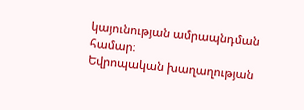կայունության ամրապնդման համար։
Եվրոպական խաղաղության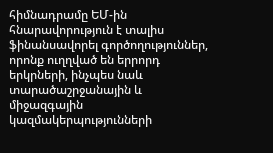հիմնադրամը ԵՄ-ին հնարավորություն է տալիս ֆինանսավորել գործողություններ, որոնք ուղղված են երրորդ երկրների, ինչպես նաև տարածաշրջանային և միջազգային կազմակերպությունների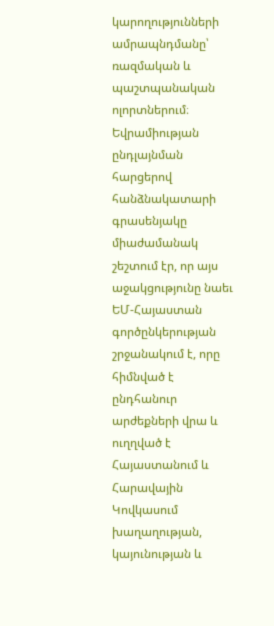կարողությունների ամրապնդմանը՝ ռազմական և պաշտպանական ոլորտներում։
Եվրամիության ընդլայնման հարցերով հանձնակատարի գրասենյակը միաժամանակ շեշտում էր, որ այս աջակցությունը նաեւ ԵՄ-Հայաստան գործընկերության շրջանակում է, որը հիմնված է ընդհանուր արժեքների վրա և ուղղված է Հայաստանում և Հարավային Կովկասում խաղաղության, կայունության և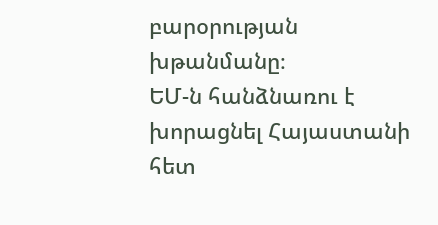բարօրության խթանմանը։
ԵՄ-ն հանձնառու է խորացնել Հայաստանի հետ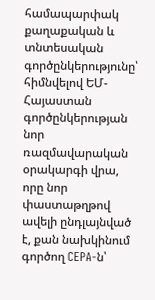համապարփակ քաղաքական և տնտեսական գործընկերությունը՝ հիմնվելով ԵՄ-Հայաստան գործընկերության նոր ռազմավարական օրակարգի վրա, որը նոր փաստաթղթով ավելի ընդլայնված է, քան նախկինում գործող CEPA-ն՝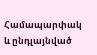Համապարփակ և ընդլայնված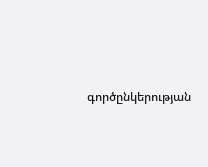գործընկերության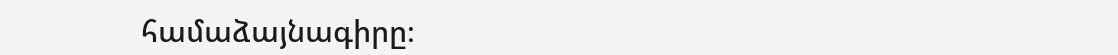համաձայնագիրը։